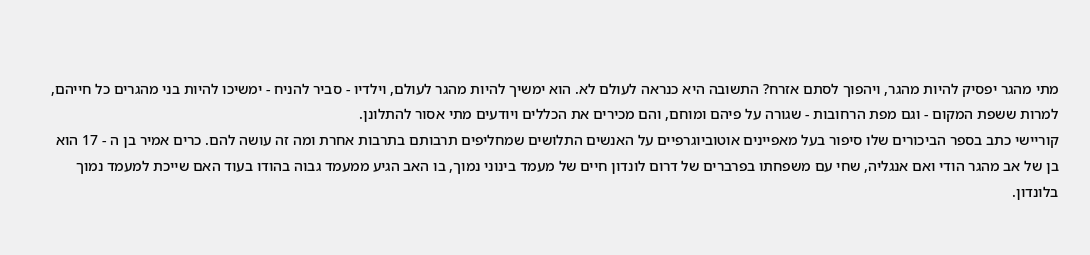מתי מהגר יפסיק להיות מהגר, ויהפוך לסתם אזרח? התשובה היא כנראה לעולם לא. הוא ימשיך להיות מהגר לעולם, וילדיו - סביר להניח - ימשיכו להיות בני מהגרים כל חייהם, למרות ששפת המקום - וגם מפת הרחובות - שגורה על פיהם ומוחם, והם מכירים את הכללים ויודעים מתי אסור להתלונן.
קוריישי כתב בספר הביכורים שלו סיפור בעל מאפיינים אוטוביוגרפיים על האנשים התלושים שמחליפים תרבותם בתרבות אחרת ומה זה עושה להם. כרים אמיר בן ה - 17 הוא בן של אב מהגר הודי ואם אנגליה, שחי עם משפחתו בפרברים של דרום לונדון חיים של מעמד בינוני נמוך, בו האב הגיע ממעמד גבוה בהודו בעוד האם שייכת למעמד נמוך בלונדון.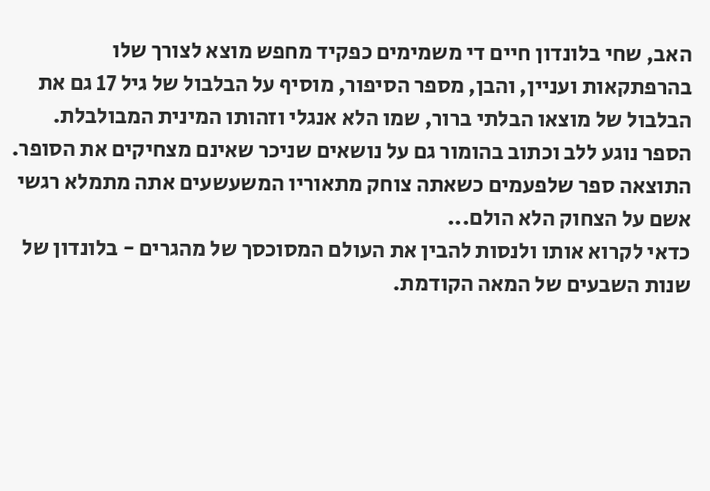האב, שחי בלונדון חיים די משמימים כפקיד מחפש מוצא לצורך שלו בהרפתקאות ועניין, והבן, מספר הסיפור, מוסיף על הבלבול של גיל 17 גם את הבלבול של מוצאו הבלתי ברור, שמו הלא אנגלי וזהותו המינית המבולבלת.
הספר נוגע ללב וכתוב בהומור גם על נושאים שניכר שאינם מצחיקים את הסופר. התוצאה ספר שלפעמים כשאתה צוחק מתאוריו המשעשעים אתה מתמלא רגשי אשם על הצחוק הלא הולם...
כדאי לקרוא אותו ולנסות להבין את העולם המסוכסך של מהגרים - בלונדון של שנות השבעים של המאה הקודמת.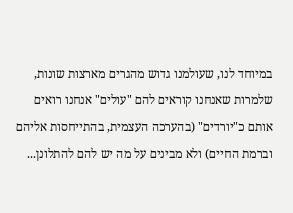במיוחד לנו, שעולמנו גדוש מהגרים מארצות שונות, שלמרות שאנחנו קוראים להם "עולים" אנחנו רואים אותם כ"יורדים" (בהערכה העצמית, בהתייחסות אליהם וברמת החיים) ולא מבינים על מה יש להם להתלונן...